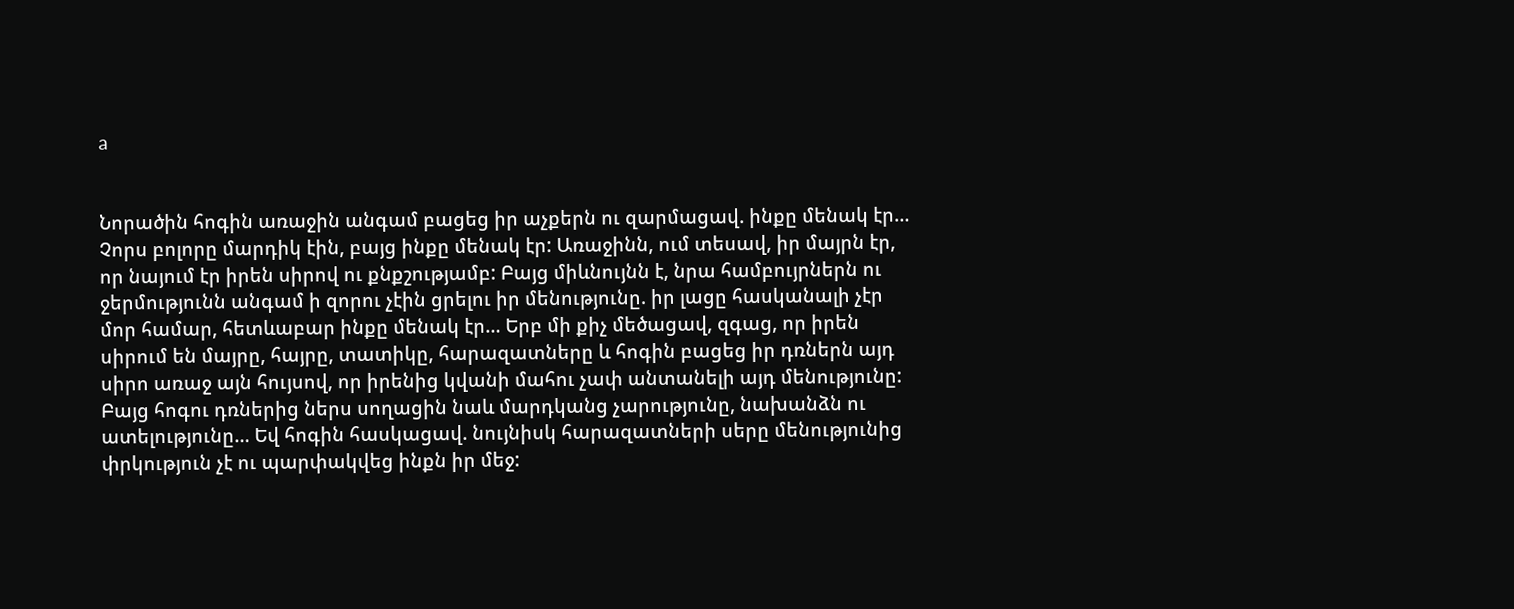a


Նորածին հոգին առաջին անգամ բացեց իր աչքերն ու զարմացավ. ինքը մենակ էր… Չորս բոլորը մարդիկ էին, բայց ինքը մենակ էր: Առաջինն, ում տեսավ, իր մայրն էր, որ նայում էր իրեն սիրով ու քնքշությամբ: Բայց միևնույնն է, նրա համբույրներն ու ջերմությունն անգամ ի զորու չէին ցրելու իր մենությունը. իր լացը հասկանալի չէր մոր համար, հետևաբար ինքը մենակ էր… Երբ մի քիչ մեծացավ, զգաց, որ իրեն սիրում են մայրը, հայրը, տատիկը, հարազատները և հոգին բացեց իր դռներն այդ սիրո առաջ այն հույսով, որ իրենից կվանի մահու չափ անտանելի այդ մենությունը: Բայց հոգու դռներից ներս սողացին նաև մարդկանց չարությունը, նախանձն ու ատելությունը… Եվ հոգին հասկացավ. նույնիսկ հարազատների սերը մենությունից փրկություն չէ ու պարփակվեց ինքն իր մեջ: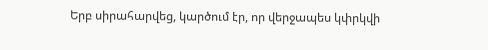Երբ սիրահարվեց, կարծում էր, որ վերջապես կփրկվի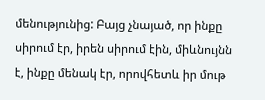մենությունից: Բայց չնայած, որ ինքը սիրում էր, իրեն սիրում էին, միևնույնն է, ինքը մենակ էր, որովհետև իր մութ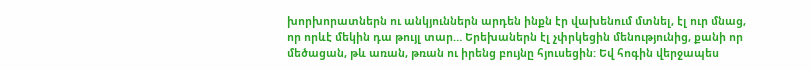խորխորատներն ու անկյուններն արդեն ինքն էր վախենում մտնել, էլ ուր մնաց, որ որևէ մեկին դա թույլ տար… Երեխաներն էլ չփրկեցին մենությունից, քանի որ մեծացան, թև առան, թռան ու իրենց բույնը հյուսեցին: Եվ հոգին վերջապես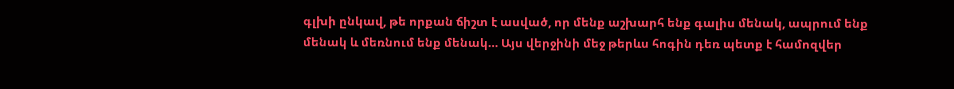գլխի ընկավ, թե որքան ճիշտ է ասված, որ մենք աշխարհ ենք գալիս մենակ, ապրում ենք մենակ և մեռնում ենք մենակ… Այս վերջինի մեջ թերևս հոգին դեռ պետք է համոզվեր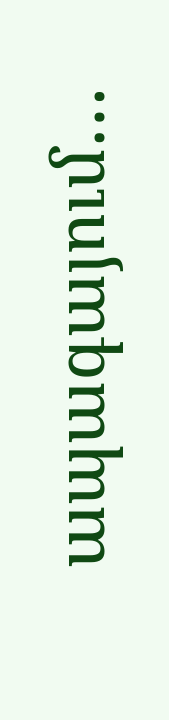ապագայում…